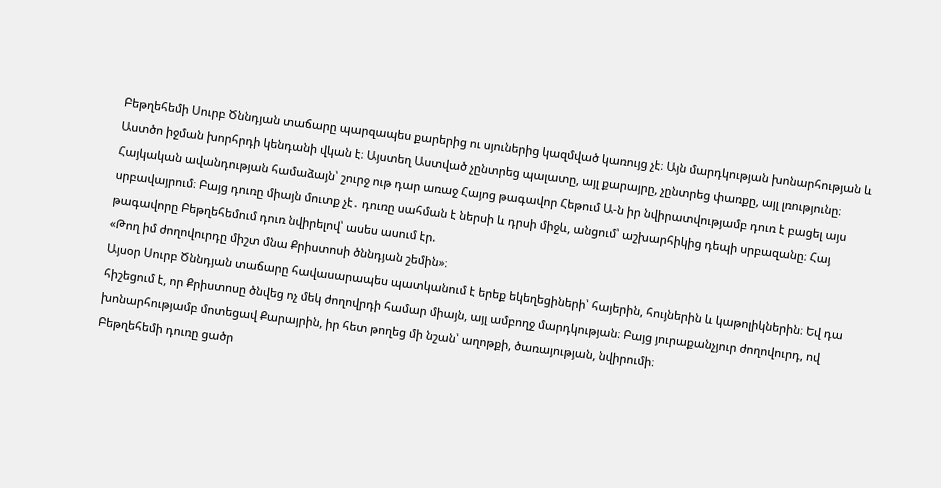Բեթղեհեմի Սուրբ Ծննդյան տաճարը պարզապես քարերից ու սյուներից կազմված կառույց չէ։ Այն մարդկության խոնարհության և Աստծո իջման խորհրդի կենդանի վկան է։ Այստեղ Աստված չընտրեց պալատը, այլ քարայրը, չընտրեց փառքը, այլ լռությունը։
Հայկական ավանդության համաձայն՝ շուրջ ութ դար առաջ Հայոց թագավոր Հեթում Ա-ն իր նվիրատվությամբ դուռ է բացել այս սրբավայրում։ Բայց դուռը միայն մուտք չէ․ դուռը սահման է ներսի և դրսի միջև, անցում՝ աշխարհիկից դեպի սրբազանը։ Հայ թագավորը Բեթղեհեմում դուռ նվիրելով՝ ասես ասում էր.
«Թող իմ ժողովուրդը միշտ մնա Քրիստոսի ծննդյան շեմին»։
Այսօր Սուրբ Ծննդյան տաճարը հավասարապես պատկանում է երեք եկեղեցիների՝ հայերին, հույներին և կաթոլիկներին։ Եվ դա հիշեցում է, որ Քրիստոսը ծնվեց ոչ մեկ ժողովրդի համար միայն, այլ ամբողջ մարդկության։ Բայց յուրաքանչյուր ժողովուրդ, ով խոնարհությամբ մոտեցավ Քարայրին, իր հետ թողեց մի նշան՝ աղոթքի, ծառայության, նվիրումի։
Բեթղեհեմի դուռը ցածր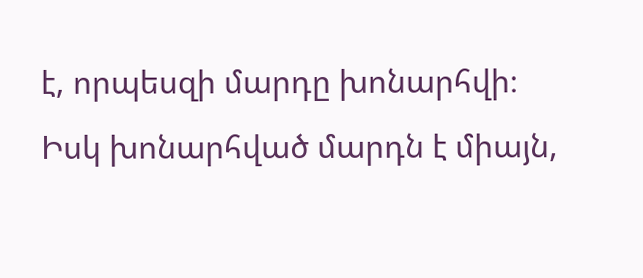է, որպեսզի մարդը խոնարհվի։
Իսկ խոնարհված մարդն է միայն,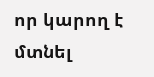որ կարող է մտնել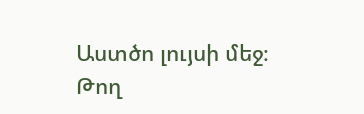Աստծո լույսի մեջ։
Թող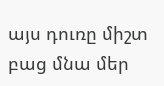այս դուռը միշտ բաց մնա մեր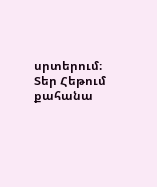սրտերում։
Տեր Հեթում քահանա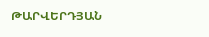ԹԱՐՎԵՐԴՅԱՆ